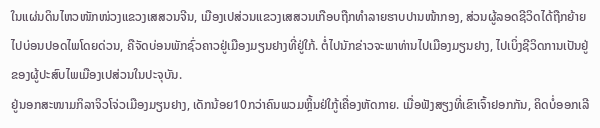ໃນແຜ່ນດິນໄຫວໜັກໜ່ວງແຂວງເສສວນຈີນ, ເມືອງເປສ່ວນແຂວງເສສວນເກືອບຖືກທຳລາຍຮາບປານໜ້າກອງ, ສ່ວນຜູ້ລອດຊີວິດໄດ້ຖືກຍ້າຍໄປບ່ອນປອດໄພໂດຍດ່ວນ, ຄືຈັດບ່ອນພັກຊົ່ວຄາວຢູ່ເມືອງມຽນຢາງທີ່ຢູ່ໃກ້. ຕໍ່ໄປນັກຂ່າວຈະພາທ່ານໄປເມືອງມຽນຢາງ, ໄປເບິ່ງຊີວິດການເປັນຢູ່ຂອງຜູ້ປະສົບໄພເມືອງເປສ່ວນໃນປະຈຸບັນ.
ຢູ່ນອກສະໜາມກິລາຈິວໂຈ່ວເມືອງມຽນຢາງ, ເດັກນ້ອຍ10ກວ່າຄົນພວມຫຼິ້ນຢ່ໃກູ້ເຄື່ອງຫັດກາຍ. ເມື່ອຟັງສຽງທີ່ເຂົາເຈົ້າຢອກກັນ, ຄິດບໍ່ອອກເລີ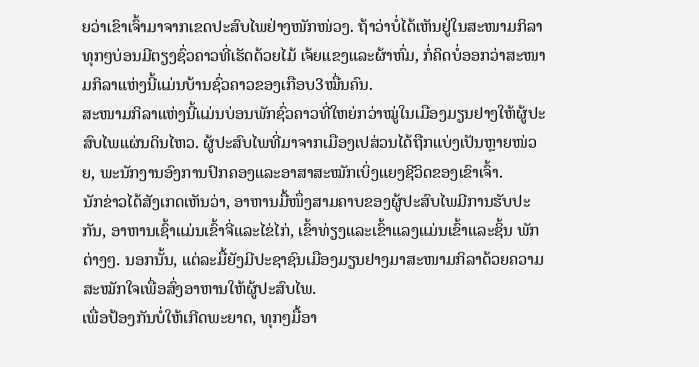ຍວ່າເຂົາເຈົ້າມາຈາກເຂດປະສົບໄພຢ່າງໜັກໜ່ວງ. ຖ້າວ່າບໍ່ໄດ້ເຫັນຢູ່ໃນສະໜາມກິລາທຸກໆບ່ອນມີຕຽງຊົ່ວຄາວທີ່ເຮັດດ້ວຍໄມ້ ເຈ້ຍແຂງແລະຜ້າຫົ່ມ, ກໍ່ຄິດບໍ່ອອກວ່າສະໜາມກິລາແຫ່ງນີ້ແມ່ນບ້ານຊົ່ວຄາວຂອງເກືອບ3ໝື່ນຄົນ.
ສະໜາມກິລາແຫ່ງນີ້ແມ່ນບ່ອນພັກຊົ່ວຄາວທີ່ໃຫຍ່ກວ່າໝູ່ໃນເມືອງມຽນຢາງໃຫ້ຜູ້ປະສົບໄພແຜ່ນດິນໄຫວ. ຜູ້ປະສົບໄພທີ່ມາຈາກເມືອງເປສ່ວນໄດ້ຖືກແບ່ງເປັນຫຼາຍໜ່ວຍ, ພະນັກງານອົງການປົກຄອງແລະອາສາສະໝັກເບິ່ງແຍງຊີວິດຂອງເຂົາເຈົ້າ.
ນັກຂ່າວໄດ້ສັງເກດເຫັນວ່າ, ອາຫານມື້ໜຶ່ງສາມຄາບຂອງຜູ້ປະສົບໄພມີການຮັບປະກັນ, ອາຫານເຊົ້າແມ່ນເຂົ້າຈີ່ແລະໄຂ່ໄກ່, ເຂົ້າທ່ຽງແລະເຂົ້າແລງແມ່ນເຂົ້າແລະຊິ້ນ ພັກຕ່າງໆ. ນອກນັ້ນ, ແຕ່ລະມື້ຍັງມີປະຊາຊົນເມືອງມຽນຢາງມາສະໜາມກິລາດ້ວຍຄວາມສະໝັກໃຈເພື່ອສົ່ງອາຫານໃຫ້ຜູ້ປະສົບໄພ.
ເພື່ອປ້ອງກັນບໍ່ໃຫ້ເກີດພະຍາດ, ທຸກໆມື້ອາ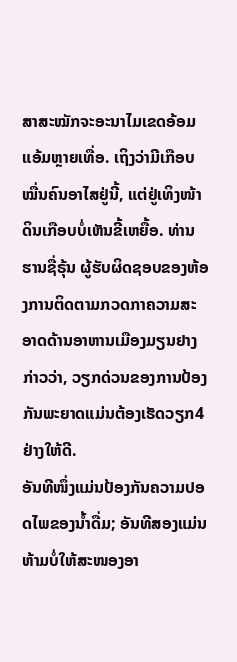ສາສະໝັກຈະອະນາໄມເຂດອ້ອມແອ້ມຫຼາຍເທື່ອ. ເຖິງວ່າມີເກືອບໝື່ນຄົນອາໄສຢູ່ນີ້, ແຕ່ຢູ່ເທິງໜ້າດິນເກືອບບໍ່ເຫັນຂີ້ເຫຍື້ອ. ທ່ານຮານຊື່ຣຸ້ນ ຜູ້ຮັບຜິດຊອບຂອງຫ້ອງການຕິດຕາມກວດກາຄວາມສະອາດດ້ານອາຫານເມືອງມຽນຢາງກ່າວວ່າ, ວຽກດ່ວນຂອງການປ້ອງກັນພະຍາດແມ່ນຕ້ອງເຮັດວຽກ4ຢ່າງໃຫ້ດີ.
ອັນທີໜຶ່ງແມ່ນປ້ອງກັນຄວາມປອດໄພຂອງນ້ຳດື່ມ; ອັນທີສອງແມ່ນຫ້າມບໍ່ໃຫ້ສະໜອງອາ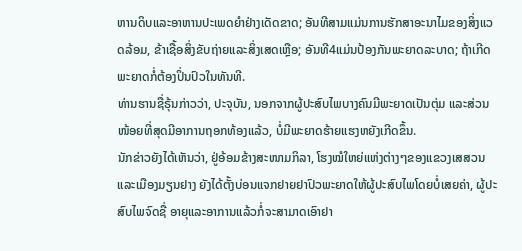ຫານດິບແລະອາຫານປະເພດຍຳຢ່າງເດັດຂາດ; ອັນທີສາມແມ່ນການຮັກສາອະນາໄມຂອງສິ່ງແວດລ້ອມ, ຂ້າເຊື້ອສິ່ງຂັບຖ່າຍແລະສິ່ງເສດເຫຼືອ; ອັນທີ4ແມ່ນປ້ອງກັນພະຍາດລະບາດ; ຖ້າເກີດພະຍາດກໍ່ຕ້ອງປິ່ນປົວໃນທັນທີ.
ທ່ານຮານຊື່ຣຸ້ນກ່າວວ່າ, ປະຈຸບັນ, ນອກຈາກຜູ້ປະສົບໄພບາງຄົນມີພະຍາດເປັນຕຸ່ມ ແລະສ່ວນໜ້ອຍທີ່ສຸດມີອາການຖອກທ້ອງແລ້ວ, ບໍ່ມີພະຍາດຮ້າຍແຮງຫຍັງເກີດຂຶ້ນ.
ນັກຂ່າວຍັງໄດ້ເຫັນວ່າ, ຢູ່ອ້ອມຂ້າງສະໜາມກິລາ, ໂຮງໝໍໃຫຍ່ແຫ່ງຕ່າງໆຂອງແຂວງເສສວນແລະເມືອງມຽນຢາງ ຍັງໄດ້ຕັ້ງບ່ອນແຈກຢາຍຢາປົວພະຍາດໃຫ້ຜູ້ປະສົບໄພໂດຍບໍ່ເສຍຄ່າ, ຜູ້ປະສົບໄພຈົດຊື່ ອາຍຸແລະອາການແລ້ວກໍ່ຈະສາມາດເອົາຢາ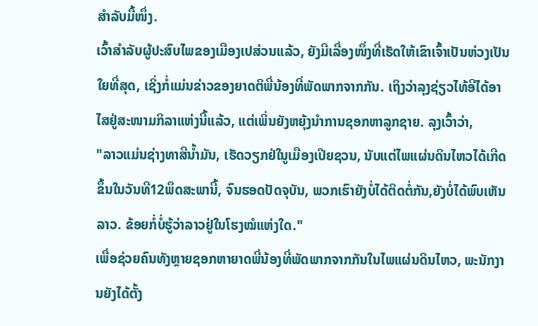ສຳລັບມື້ໜຶ່ງ.
ເວົ້າສຳລັບຜູ້ປະສົບໄພຂອງເມືອງເປສ່ວນແລ້ວ, ຍັງມີເລື່ອງໜຶ່ງທີ່ເຮັດໃຫ້ເຂົາເຈົ້າເປັນຫ່ວງເປັນໃຍທີ່ສຸດ, ເຊິ່ງກໍ່ແມ່ນຂ່າວຂອງຍາດຕິພີ່ນ້ອງທີ່ພັດພາກຈາກກັນ. ເຖິງວ່າລຸງຊ່ຽວໄທ້ອີໄດ້ອາໄສຢູ່ສະໜາມກິລາແຫ່ງນີ້ແລ້ວ, ແຕ່ເພິ່ນຍັງຫຍຸ້ງນຳການຊອກຫາລູກຊາຍ. ລຸງເວົ້າວ່າ,
"ລາວແມ່ນຊ່າງທາສີນ້ຳມັນ, ເຮັດວຽກຢ່ໃນູເມືອງເປີຍຊວນ, ນັບແຕ່ໄພແຜ່ນດິນໄຫວໄດ້ເກີດຂຶ້ນໃນວັນທີ12ພຶດສະພານີ້, ຈົນຮອດປັດຈຸບັນ, ພວກເຮົາຍັງບໍ່ໄດ້ຕິດຕໍ່ກັນ,ຍັງບໍ່ໄດ້ພົບເຫັນລາວ. ຂ້ອຍກໍ່ບໍ່ຮູ້ວ່າລາວຢູ່ໃນໂຮງໝໍແຫ່ງໃດ."
ເພື່ອຊ່ວຍຄົນທັງຫຼາຍຊອກຫາຍາດພີ່ນ້ອງທີ່ພັດພາກຈາກກັນໃນໄພແຜ່ນດິນໄຫວ, ພະນັກງານຍັງໄດ້ຕັ້ງ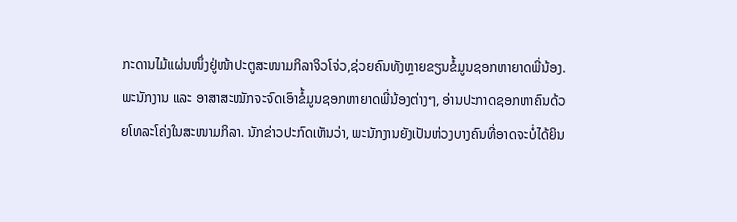ກະດານໄມ້ແຜ່ນໜຶ່ງຢູ່ໜ້າປະຕູສະໜາມກິລາຈິວໂຈ່ວ,ຊ່ວຍຄົນທັງຫຼາຍຂຽນຂໍ້ມູນຊອກຫາຍາດພີ່ນ້ອງ. ພະນັກງານ ແລະ ອາສາສະໝັກຈະຈົດເອົາຂໍ້ມູນຊອກຫາຍາດພີ່ນ້ອງຕ່າງໆ, ອ່ານປະກາດຊອກຫາຄົນດ້ວຍໂທລະໂຄ່ງໃນສະໜາມກິລາ. ນັກຂ່າວປະກົດເຫັນວ່າ, ພະນັກງານຍັງເປັນຫ່ວງບາງຄົນທີ່ອາດຈະບໍ່ໄດ້ຍິນ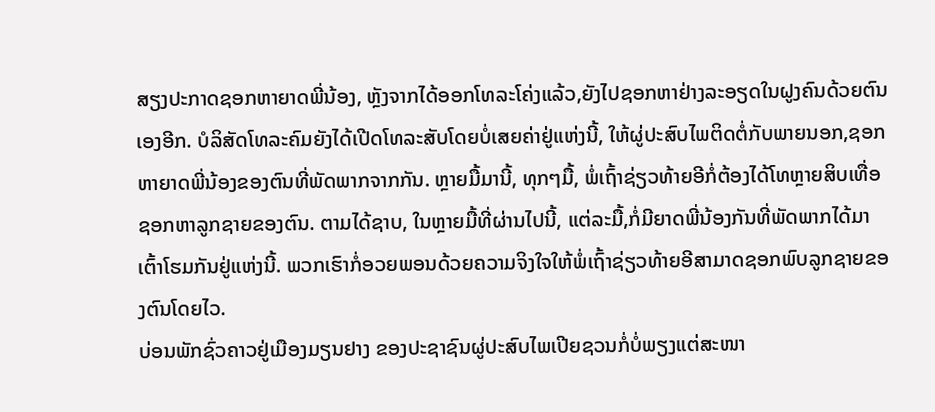ສຽງປະກາດຊອກຫາຍາດພີ່ນ້ອງ, ຫຼັງຈາກໄດ້ອອກໂທລະໂຄ່ງແລ້ວ,ຍັງໄປຊອກຫາຢ່າງລະອຽດໃນຝູງຄົນດ້ວຍຕົນເອງອີກ. ບໍລິສັດໂທລະຄົມຍັງໄດ້ເປີດໂທລະສັບໂດຍບໍ່ເສຍຄ່າຢູ່ແຫ່ງນີ້, ໃຫ້ຜູ່ປະສົບໄພຕິດຕໍ່ກັບພາຍນອກ,ຊອກຫາຍາດພີ່ນ້ອງຂອງຕົນທີ່ພັດພາກຈາກກັນ. ຫຼາຍມື້ມານີ້, ທຸກໆມື້, ພໍ່ເຖົ້າຊ່ຽວທ້າຍອີກໍ່ຕ້ອງໄດ້ໂທຫຼາຍສິບເທື່ອຊອກຫາລູກຊາຍຂອງຕົນ. ຕາມໄດ້ຊາບ, ໃນຫຼາຍມື້ທີ່ຜ່ານໄປນີ້, ແຕ່ລະມື້,ກໍ່ມີຍາດພີ່ນ້ອງກັນທີ່ພັດພາກໄດ້ມາເຕົ້າໂຮມກັນຢູ່ແຫ່ງນີ້. ພວກເຮົາກໍ່ອວຍພອນດ້ວຍຄວາມຈິງໃຈໃຫ້ພໍ່ເຖົ້າຊ່ຽວທ້າຍອີສາມາດຊອກພົບລູກຊາຍຂອງຕົນໂດຍໄວ.
ບ່ອນພັກຊົ່ວຄາວຢູ່ເມືອງມຽນຢາງ ຂອງປະຊາຊົນຜູ່ປະສົບໄພເປີຍຊວນກໍ່ບໍ່ພຽງແຕ່ສະໜາ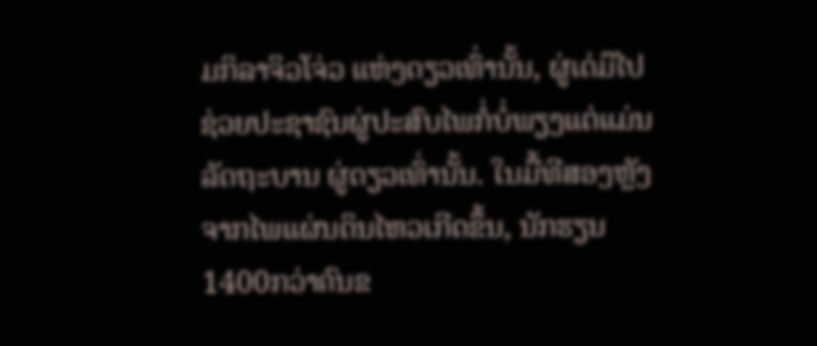ມກິລາຈິວໂຈ່ວ ແຫ່ງດຽວເທົ່ານັ້ນ, ຜູ່ເດ່ມືໄປຊ່ວຍປະຊາຊົນຜູ່ປະສົບໄພກໍ່ບໍ່ພຽງແຕ່ແມ່ນລັດຖະບານ ຜູ່ດຽວເທົ່ານັ້ນ. ໃນມື້ທີສອງຫຼັງຈາກໄພແຜ່ນດິນໄຫວເກີດຂຶ້ນ, ນັກຮຽນ1400ກວ່າຄົນຂ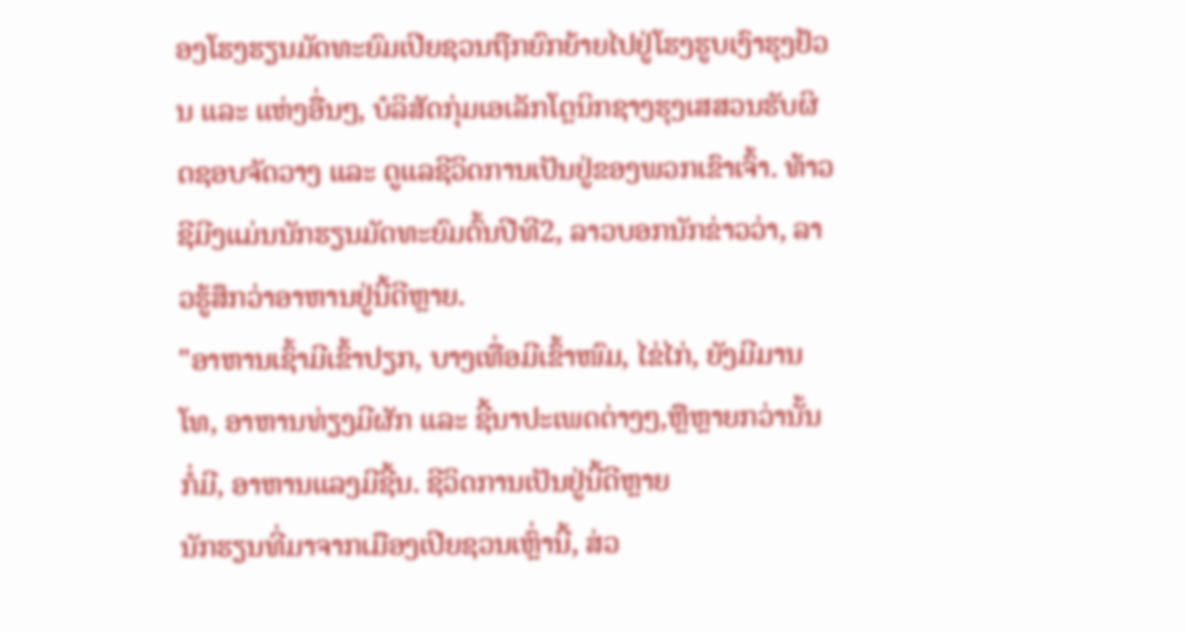ອງໂຮງຮຽນມັດທະຍົມເປີຍຊວນຖືກຍົກຍ້າຍໄປຢູ່ໂຮງຮູບເງົາຮຸງຢ້ວນ ແລະ ແຫ່ງອື່ນໆ, ບໍລິສັດກຸ່ມເອເລັກໂຕຼນິກຊາງຮຸງເສສວນຮັບຜິດຊອບຈັດວາງ ແລະ ດູແລຊີວິດການເປັນຢູ່ຂອງພວກເຂົາເຈົ້າ. ທ້າວຊີມີງແມ່ນນັກຮຽນມັດທະຍົມຕົ້ນປີທີ2, ລາວບອກນັກຂ່າວວ່າ, ລາວຮູ້ສຶກວ່າອາຫານຢູ່ນີ້ດີຫຼາຍ.
"ອາຫານເຊົ້າມີເຂົ້າປຽກ, ບາງເທື່ອມີເຂົ້າໜົມ, ໄຂ່ໄກ່, ຍັງມີມານໂທ, ອາຫານທ່ຽງມີຜັກ ແລະ ຊີ້ນາປະເພດຕ່າງໆ,ຫຼືຫຼາຍກວ່ານັ້ນກໍ່ມີ, ອາຫານແລງມີຊີ້ນ. ຊີວິດການເປັນຢູ່ນີ້ດີຫຼາຍ
ນັກຮຽນທີ່ມາຈາກເມືອງເປີຍຊວນເຫຼົ່ານີ້, ສ່ວ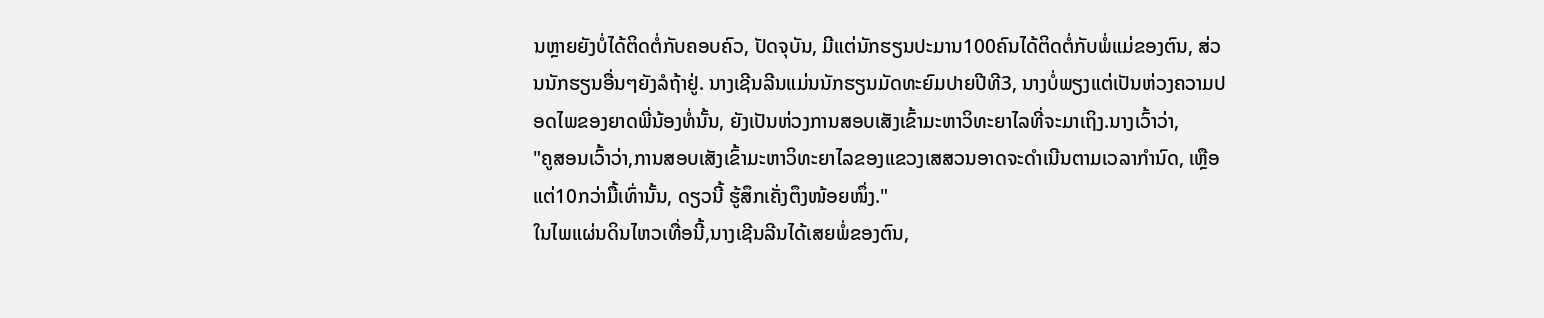ນຫຼາຍຍັງບໍ່ໄດ້ຕິດຕໍ່ກັບຄອບຄົວ, ປັດຈຸບັນ, ມີແຕ່ນັກຮຽນປະມານ100ຄົນໄດ້ຕິດຕໍ່ກັບພໍ່ແມ່ຂອງຕົນ, ສ່ວນນັກຮຽນອື່ນໆຍັງລໍຖ້າຢູ່. ນາງເຊີນລີນແມ່ນນັກຮຽນມັດທະຍົມປາຍປີທີ3, ນາງບໍ່ພຽງແຕ່ເປັນຫ່ວງຄວາມປອດໄພຂອງຍາດພີ່ນ້ອງທໍ່ນັ້ນ, ຍັງເປັນຫ່ວງການສອບເສັງເຂົ້າມະຫາວິທະຍາໄລທີ່ຈະມາເຖິງ.ນາງເວົ້າວ່າ,
"ຄູສອນເວົ້າວ່າ,ການສອບເສັງເຂົ້າມະຫາວິທະຍາໄລຂອງແຂວງເສສວນອາດຈະດຳເນີນຕາມເວລາກຳນົດ, ເຫຼືອແຕ່10ກວ່າມື້ເທົ່ານັ້ນ, ດຽວນີ້ ຮູ້ສຶກເຄັ່ງຕຶງໜ້ອຍໜຶ່ງ."
ໃນໄພແຜ່ນດິນໄຫວເທື່ອນີ້,ນາງເຊີນລີນໄດ້ເສຍພໍ່ຂອງຕົນ,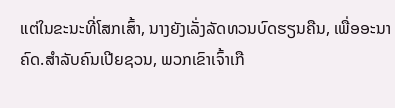ແຕ່ໃນຂະນະທີ່ໂສກເສົ້າ, ນາງຍັງເລັ່ງລັດທວນບົດຮຽນຄືນ, ເພື່ອອະນາຄົດ.ສຳລັບຄົນເປີຍຊວນ, ພວກເຂົາເຈົ້າເກື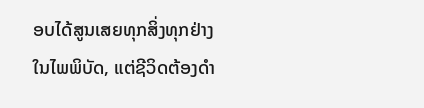ອບໄດ້ສູນເສຍທຸກສິ່ງທຸກຢ່າງໃນໄພພິບັດ, ແຕ່ຊີວິດຕ້ອງດຳ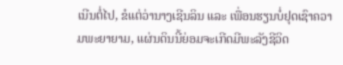ເນີນຕໍ່ໄປ, ຂໍແຕ່ວ່ານາງເຊີນລິນ ແລະ ເພື່ອນຮຽນບໍ່ຢຸດເຊົາຄວາມພະຍາຍາມ, ແຜ່ນດິນນີ້ຍ່ອມຈະເກີດມີພະລັງຊີວິດ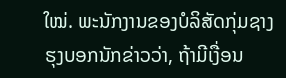ໃໝ່. ພະນັກງານຂອງບໍລິສັດກຸ່ມຊາງຮຸງບອກນັກຂ່າວວ່າ, ຖ້າມີເງື່ອນ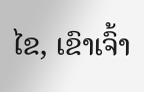ໄຂ, ເຂົາເຈົ້າ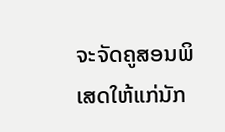ຈະຈັດຄູສອນພິເສດໃຫ້ແກ່ນັກ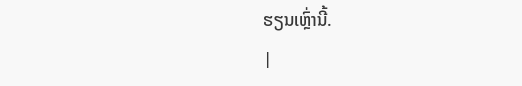ຮຽນເຫຼົ່ານີ້.
|